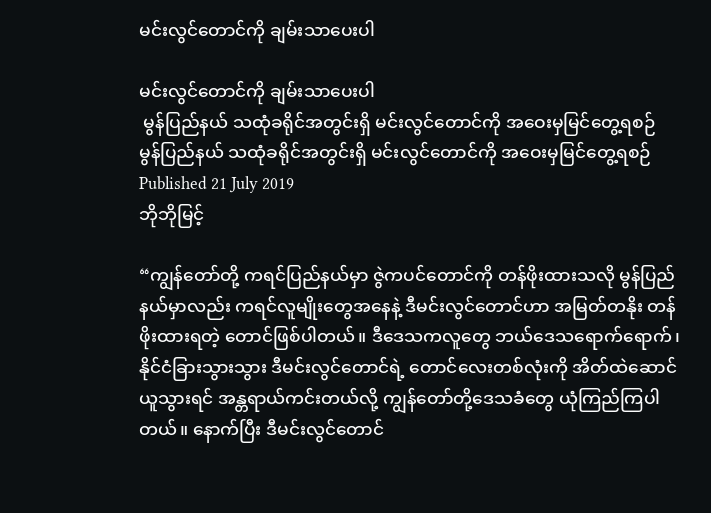မင်းလွင်တောင်ကို ချမ်းသာပေးပါ

မင်းလွင်တောင်ကို ချမ်းသာပေးပါ
 မွန်ပြည်နယ် သထုံခရိုင်အတွင်းရှိ မင်းလွင်တောင်ကို အဝေးမှမြင်တွေ့ရစဉ်
မွန်ပြည်နယ် သထုံခရိုင်အတွင်းရှိ မင်းလွင်တောင်ကို အဝေးမှမြင်တွေ့ရစဉ်
Published 21 July 2019
ဘိုဘိုမြင့်

“ကျွန်တော်တို့ ကရင်ပြည်နယ်မှာ ဇွဲကပင်တောင်ကို တန်ဖိုးထားသလို မွန်ပြည်နယ်မှာလည်း ကရင်လူမျိုးတွေအနေနဲ့ ဒီမင်းလွင်တောင်ဟာ အမြတ်တနိုး တန်ဖိုးထားရတဲ့ တောင်ဖြစ်ပါတယ်။ ဒီဒေသကလူတွေ ဘယ်ဒေသရောက်ရောက်၊ နိုင်ငံခြားသွားသွား ဒီမင်းလွင်တောင်ရဲ့ တောင်လေးတစ်လုံးကို အိတ်ထဲဆောင်ယူသွားရင် အန္တရာယ်ကင်းတယ်လို့ ကျွန်တော်တို့ဒေသခံတွေ ယုံကြည်ကြပါတယ်။ နောက်ပြီး ဒီမင်းလွင်တောင်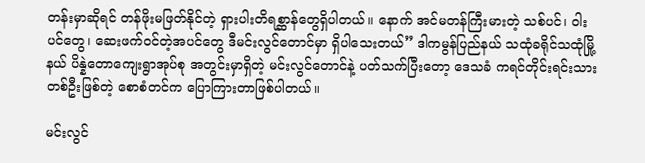တန်းမှာဆိုရင် တန်ဖိုးမဖြတ်နိုင်တဲ့ ရှားပါးတိရစ္ဆာန်တွေရှိပါတယ်။ နောက် အင်မတန်ကြီးမားတဲ့ သစ်ပင်၊ ၀ါးပင်တွေ၊ ဆေးဖက်ဝင်တဲ့အပင်တွေ ဒီမင်းလွင်တောင်မှာ ရှိပါသေးတယ်” ဒါကမွန်ပြည်နယ် သထုံခရိုင်သထုံမြို့နယ် ပိန္နဲတောကျေးရွာအုပ်စု အတွင်းမှာရှိတဲ့ မင်းလွင်တောင်နဲ့ ပတ်သက်ပြီးတော့ ဒေသခံ ကရင်တိုင်းရင်းသားတစ်ဦးဖြစ်တဲ့ စောစံတင်က ပြောကြားတာဖြစ်ပါတယ်။

မင်းလွင်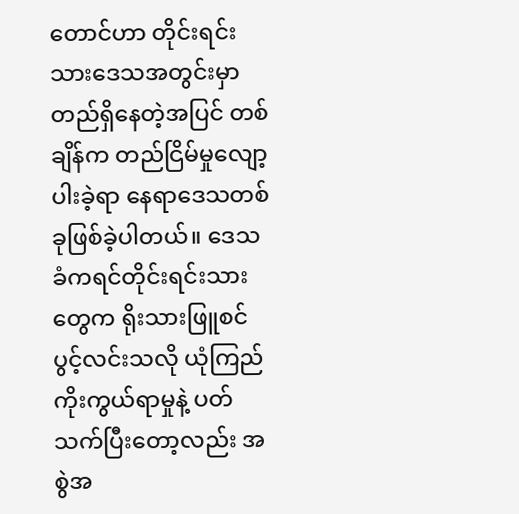တောင်ဟာ တိုင်းရင်းသားဒေသအတွင်းမှာ တည်ရှိနေတဲ့အပြင် တစ်ချိန်က တည်ငြိမ်မှုလျော့ပါးခဲ့ရာ နေရာဒေသတစ်ခုဖြစ်ခဲ့ပါတယ်။ ဒေသခံကရင်တိုင်းရင်းသားတွေက ရိုးသားဖြူစင်ပွင့်လင်းသလို ယုံကြည်ကိုးကွယ်ရာမှုနဲ့ ပတ်သက်ပြီးတော့လည်း အစွဲအ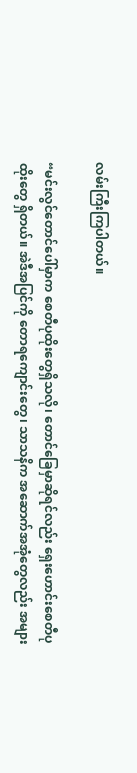လမ်းကြီးကြပါတယ်။

“မင်းလွင်တောင်ပေါ်မှာက စေတီပုထိုးတွေရှိသလို၊ တောင်ခြေမှာဆိုရင်လည်း ရှေးဟောင်းစေတီပုထိုးတွေ ရှိတယ်။ အဲဒီအပြင်ကို တောရကျောင်းတွေ၊ သာသနိက အဆောက်အအုံတွေလည်း အများ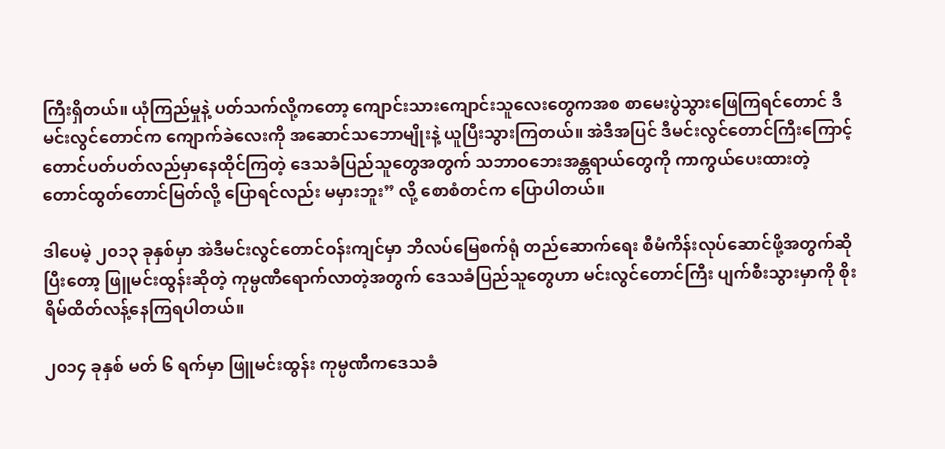ကြီးရှိတယ်။ ယုံကြည်မှုနဲ့ ပတ်သက်လို့ကတော့ ကျောင်းသားကျောင်းသူလေးတွေကအစ စာမေးပွဲသွားဖြေကြရင်တောင် ဒီမင်းလွင်တောင်က ကျောက်ခဲလေးကို အဆောင်သဘောမျိုးနဲ့ ယူပြီးသွားကြတယ်။ အဲဒီအပြင် ဒီမင်းလွင်တောင်ကြီးကြောင့် တောင်ပတ်ပတ်လည်မှာနေထိုင်ကြတဲ့ ဒေသခံပြည်သူတွေအတွက် သဘာဝဘေးအန္တရာယ်တွေကို ကာကွယ်ပေးထားတဲ့ တောင်ထွတ်တောင်မြတ်လို့ ပြောရင်လည်း မမှားဘူး” လို့ စောစံတင်က ပြောပါတယ်။

ဒါပေမဲ့ ၂၀၁၃ ခုနှစ်မှာ အဲဒီမင်းလွင်တောင်ဝန်းကျင်မှာ ဘိလပ်မြေစက်ရုံ တည်ဆောက်ရေး စီမံကိန်းလုပ်ဆောင်ဖို့အတွက်ဆိုပြီးတော့ ဖြူမင်းထွန်းဆိုတဲ့ ကုမ္ပဏီရောက်လာတဲ့အတွက် ဒေသခံပြည်သူတွေဟာ မင်းလွင်တောင်ကြီး ပျက်စီးသွားမှာကို စိုးရိမ်ထိတ်လန့်နေကြရပါတယ်။

၂၀၁၄ ခုနှစ် မတ် ၆ ရက်မှာ ဖြူမင်းထွန်း ကုမ္ပဏီကဒေသခံ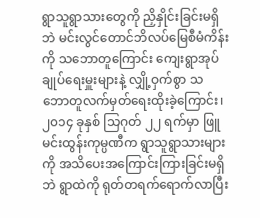ရွာသူရွာသားတွေကို ညှိနှိုင်းခြင်းမရှိဘဲ မင်းလွင်တောင်ဘိလပ်မြေစီမံကိန်းကို သဘောတူကြောင်း ကျေးရွာအုပ်ချုပ်ရေးမှူးများနဲ့ လျှို့ဝှက်စွာ သဘောတူလက်မှတ်ရေးထိုးခဲ့ကြောင်း၊ ၂၀၁၄ ခုနှစ် သြဂုတ် ၂၂ ရက်မှာ ဖြူမင်းထွန်းကုမ္ပဏီက ရွာသူရွာသားများကို အသိပေးအကြောင်းကြားခြင်းမရှိဘဲ ရွာထဲကို ရုတ်တရက်ရောက်လာပြီး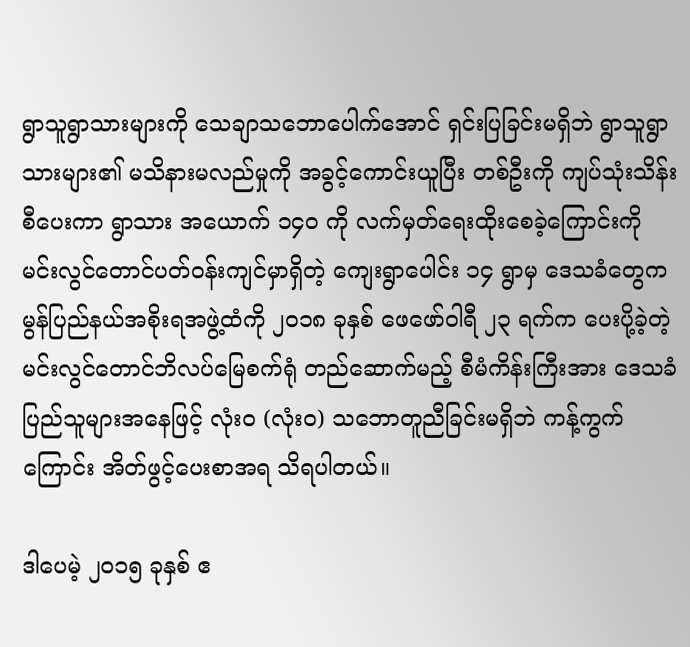ရွာသူရွာသားများကို သေချာသဘောပေါက်အောင် ရှင်းပြခြင်းမရှိဘဲ ရွာသူရွာသားများ၏ မသိနားမလည်မှုကို အခွင့်ကောင်းယူပြီး တစ်ဦးကို ကျပ်သုံးသိန်းစီပေးကာ ရွာသား အယောက် ၁၄၀ ကို လက်မှတ်ရေးထိုးစေခဲ့ကြောင်းကို မင်းလွင်တောင်ပတ်ဝန်းကျင်မှာရှိတဲ့ ကျေးရွာပေါင်း ၁၄ ရွာမှ ဒေသခံတွေက မွန်ပြည်နယ်အစိုးရအဖွဲ့ထံကို ၂၀၁၈ ခုနှစ် ဖေဖော်ဝါရီ ၂၃ ရက်က ပေးပို့ခဲ့တဲ့ မင်းလွင်တောင်ဘိလပ်မြေစက်ရုံ တည်ဆောက်မည့် စီမံကိန်းကြီးအား ဒေသခံပြည်သူများအနေဖြင့် လုံးဝ (လုံးဝ) သဘောတူညီခြင်းမရှိဘဲ ကန့်ကွက်ကြောင်း အိတ်ဖွင့်ပေးစာအရ သိရပါတယ်။

ဒါပေမဲ့ ၂၀၁၅ ခုနှစ် ဧ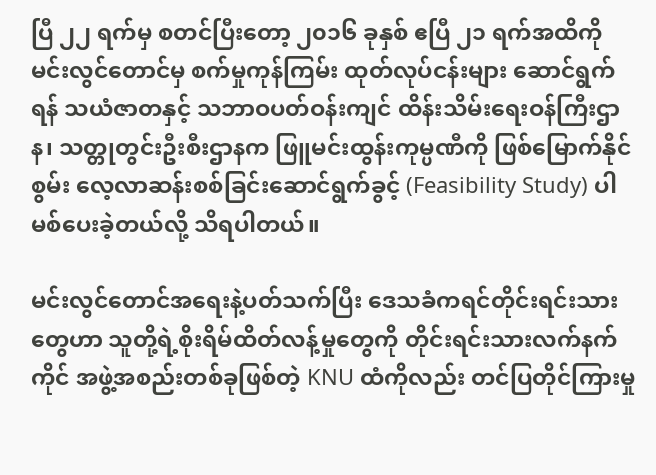ပြီ ၂၂ ရက်မှ စတင်ပြီးတော့ ၂၀၁၆ ခုနှစ် ဧပြီ ၂၁ ရက်အထိကို မင်းလွင်တောင်မှ စက်မှုကုန်ကြမ်း ထုတ်လုပ်ငန်းများ ဆောင်ရွက်ရန် သယံဇာတနှင့် သဘာဝပတ်ဝန်းကျင် ထိန်းသိမ်းရေးဝန်ကြီးဌာန၊ သတ္တုတွင်းဦးစီးဌာနက ဖြူမင်းထွန်းကုမ္ပဏီကို ဖြစ်မြောက်နိုင်စွမ်း လေ့လာဆန်းစစ်ခြင်းဆောင်ရွက်ခွင့် (Feasibility Study) ပါမစ်ပေးခဲ့တယ်လို့ သိရပါတယ်။

မင်းလွင်တောင်အရေးနဲ့ပတ်သက်ပြီး ဒေသခံကရင်တိုင်းရင်းသားတွေဟာ သူတို့ရဲ့စိုးရိမ်ထိတ်လန့်မှုတွေကို တိုင်းရင်းသားလက်နက်ကိုင် အဖွဲ့အစည်းတစ်ခုဖြစ်တဲ့ KNU ထံကိုလည်း တင်ပြတိုင်ကြားမှု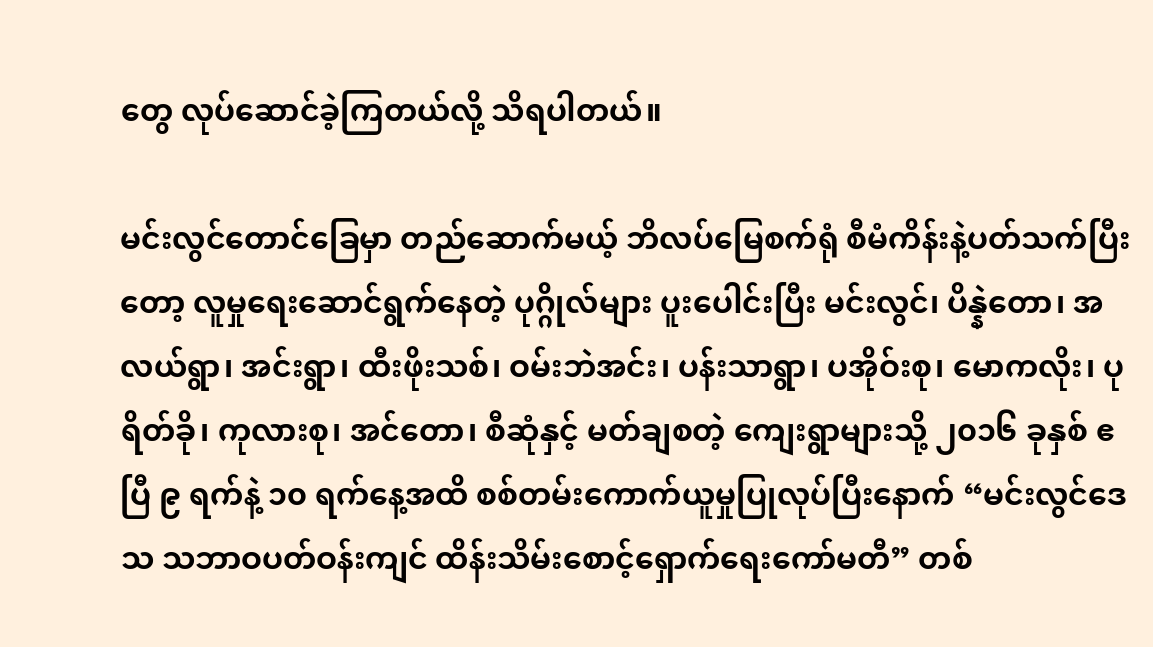တွေ လုပ်ဆောင်ခဲ့ကြတယ်လို့ သိရပါတယ်။

မင်းလွင်တောင်ခြေမှာ တည်ဆောက်မယ့် ဘိလပ်မြေစက်ရုံ စီမံကိန်းနဲ့ပတ်သက်ပြီးတော့ လူမှုရေးဆောင်ရွက်နေတဲ့ ပုဂ္ဂိုလ်များ ပူးပေါင်းပြီး မင်းလွင်၊ ပိန္နဲတော၊ အလယ်ရွာ၊ အင်းရွာ၊ ထီးဖိုးသစ်၊ ဝမ်းဘဲအင်း၊ ပန်းသာရွာ၊ ပအိုဝ်းစု၊ မောကလိုး၊ ပုရိတ်ခို၊ ကုလားစု၊ အင်တော၊ စီဆုံနှင့် မတ်ချစတဲ့ ကျေးရွာများသို့ ၂၀၁၆ ခုနှစ် ဧပြီ ၉ ရက်နဲ့ ၁၀ ရက်နေ့အထိ စစ်တမ်းကောက်ယူမှုပြုလုပ်ပြီးနောက် “မင်းလွင်ဒေသ သဘာဝပတ်ဝန်းကျင် ထိန်းသိမ်းစောင့်ရှောက်ရေးကော်မတီ” တစ်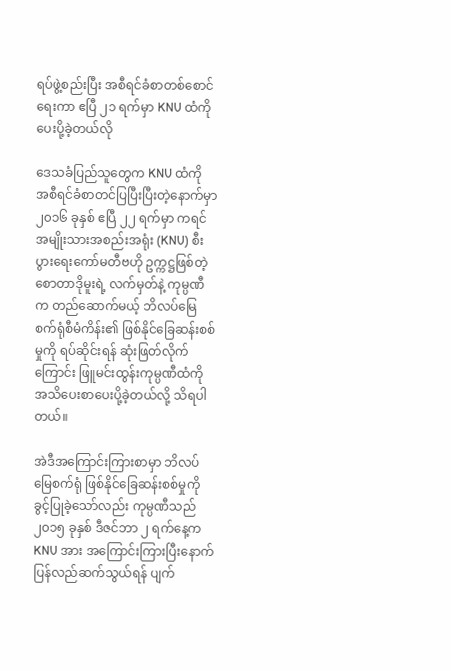ရပ်ဖွဲ့စည်းပြီး အစီရင်ခံစာတစ်စောင်ရေးကာ ဧပြီ ၂၁ ရက်မှာ KNU ထံကို ပေးပို့ခဲ့တယ်လို

ဒေသခံပြည်သူတွေက KNU ထံကို အစီရင်ခံစာတင်ပြပြီးပြီးတဲ့နောက်မှာ ၂၀၁၆ ခုနှစ် ဧပြီ ၂၂ ရက်မှာ ကရင်အမျိုးသားအစည်းအရုံး (KNU) စီးပွားရေးကော်မတီဗဟို ဥက္ကဋ္ဌဖြစ်တဲ့ စောတာဒိုမူးရဲ့ လက်မှတ်နဲ့ ကုမ္ပဏီက တည်ဆောက်မယ့် ဘိလပ်မြေစက်ရုံစီမံကိန်း၏ ဖြစ်နိုင်ခြေဆန်းစစ်မှုကို ရပ်ဆိုင်းရန် ဆုံးဖြတ်လိုက်ကြောင်း ဖြူမင်းထွန်းကုမ္ပဏီထံကို အသိပေးစာပေးပို့ခဲ့တယ်လို့ သိရပါတယ်။

အဲဒီအကြောင်းကြားစာမှာ ဘိလပ်မြေစက်ရုံ ဖြစ်နိုင်ခြေဆန်းစစ်မှုကို ခွင့်ပြုခဲ့သော်လည်း ကုမ္ပဏီသည် ၂၀၁၅ ခုနှစ် ဒီဇင်ဘာ ၂ ရက်နေ့က KNU အား အကြောင်းကြားပြီးနောက် ပြန်လည်ဆက်သွယ်ရန် ပျက်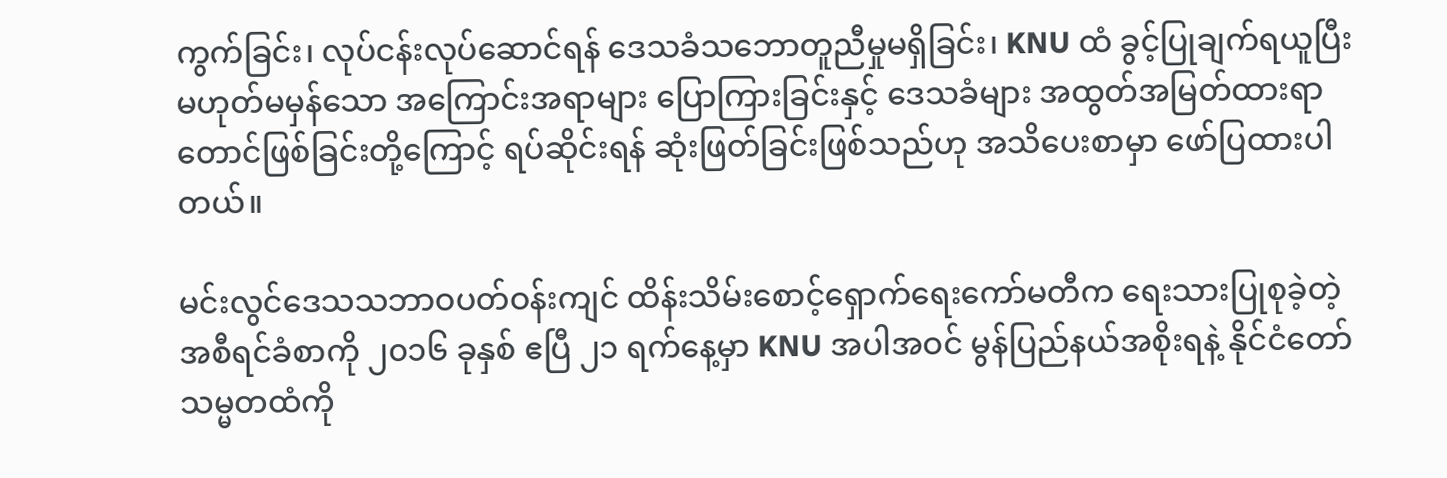ကွက်ခြင်း၊ လုပ်ငန်းလုပ်ဆောင်ရန် ဒေသခံသဘောတူညီမှုမရှိခြင်း၊ KNU ထံ ခွင့်ပြုချက်ရယူပြီး မဟုတ်မမှန်သော အကြောင်းအရာများ ပြောကြားခြင်းနှင့် ဒေသခံများ အထွတ်အမြတ်ထားရာ တောင်ဖြစ်ခြင်းတို့ကြောင့် ရပ်ဆိုင်းရန် ဆုံးဖြတ်ခြင်းဖြစ်သည်ဟု အသိပေးစာမှာ ဖော်ပြထားပါတယ်။

မင်းလွင်ဒေသသဘာဝပတ်ဝန်းကျင် ထိန်းသိမ်းစောင့်ရှောက်ရေးကော်မတီက ရေးသားပြုစုခဲ့တဲ့ အစီရင်ခံစာကို ၂၀၁၆ ခုနှစ် ဧပြီ ၂၁ ရက်နေ့မှာ KNU အပါအဝင် မွန်ပြည်နယ်အစိုးရနဲ့ နိုင်ငံတော်သမ္မတထံကို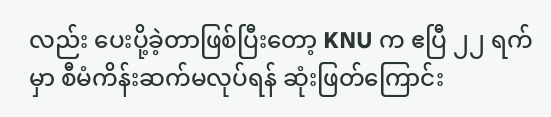လည်း ပေးပို့ခဲ့တာဖြစ်ပြီးတော့ KNU က ဧပြီ ၂၂ ရက်မှာ စီမံကိန်းဆက်မလုပ်ရန် ဆုံးဖြတ်ကြောင်း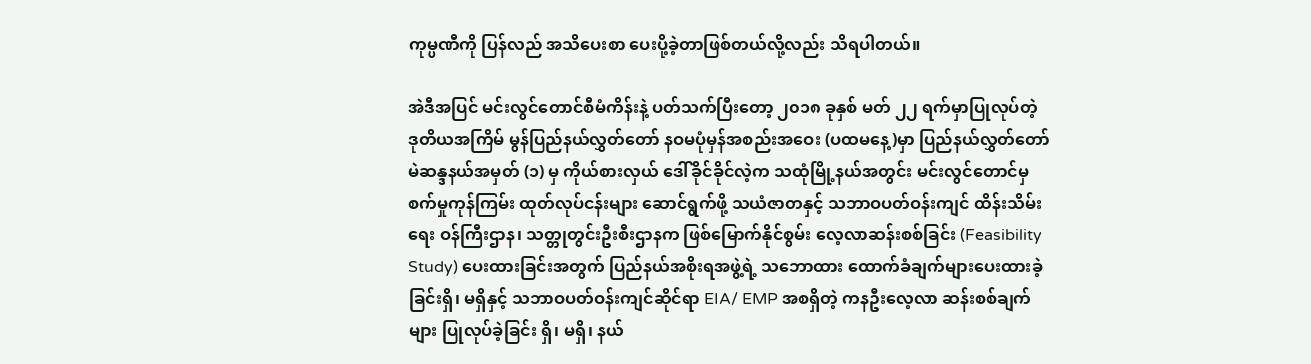ကုမ္ပဏီကို ပြန်လည် အသိပေးစာ ပေးပို့ခဲ့တာဖြစ်တယ်လို့လည်း သိရပါတယ်။

အဲဒီအပြင် မင်းလွင်တောင်စီမံကိန်းနဲ့ ပတ်သက်ပြီးတော့ ၂၀၁၈ ခုနှစ် မတ် ၂၂ ရက်မှာပြုလုပ်တဲ့ ဒုတိယအကြိမ် မွန်ပြည်နယ်လွှတ်တော် နဝမပုံမှန်အစည်းအဝေး (ပထမနေ့)မှာ ပြည်နယ်လွှတ်တော် မဲဆန္ဒနယ်အမှတ် (၁) မှ ကိုယ်စားလှယ် ဒေါ်ခိုင်ခိုင်လဲ့က သထုံမြို့နယ်အတွင်း မင်းလွင်တောင်မှ စက်မှုကုန်ကြမ်း ထုတ်လုပ်ငန်းများ ဆောင်ရွက်ဖို့ သယံဇာတနှင့် သဘာဝပတ်ဝန်းကျင် ထိန်းသိမ်းရေး ဝန်ကြီးဌာန၊ သတ္တုတွင်းဦးစီးဌာနက ဖြစ်မြောက်နိုင်စွမ်း လေ့လာဆန်းစစ်ခြင်း (Feasibility Study) ပေးထားခြင်းအတွက် ပြည်နယ်အစိုးရအဖွဲ့ရဲ့ သဘောထား ထောက်ခံချက်များပေးထားခဲ့ခြင်းရှိ၊ မရှိနှင့် သဘာဝပတ်ဝန်းကျင်ဆိုင်ရာ EIA/ EMP အစရှိတဲ့ ကနဦးလေ့လာ ဆန်းစစ်ချက်များ ပြုလုပ်ခဲ့ခြင်း ရှိ၊ မရှိ၊ နယ်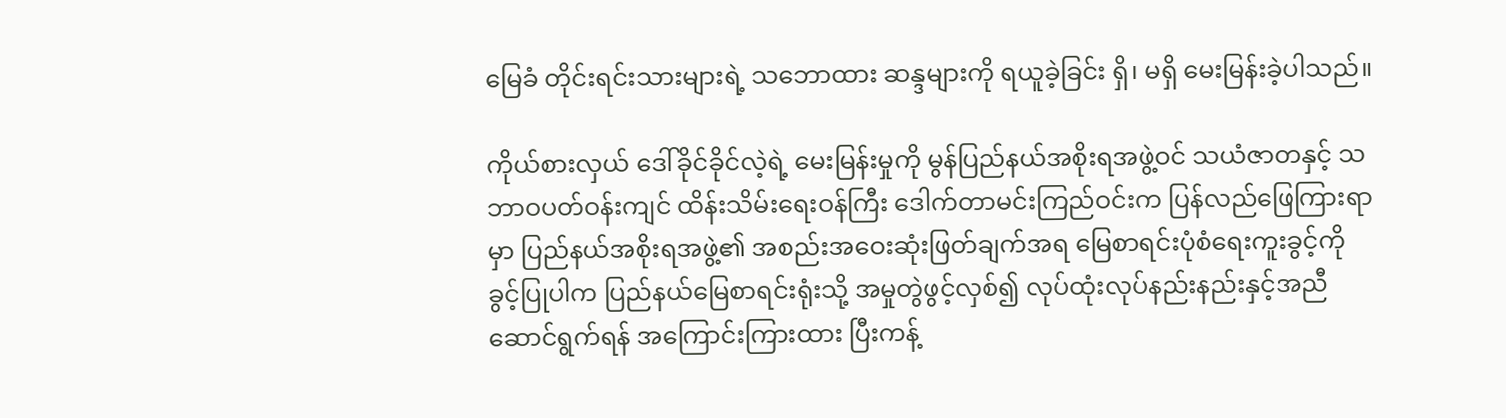မြေခံ တိုင်းရင်းသားများရဲ့ သဘောထား ဆန္ဒများကို ရယူခဲ့ခြင်း ရှိ၊ မရှိ မေးမြန်းခဲ့ပါသည်။

ကိုယ်စားလှယ် ဒေါ်ခိုင်ခိုင်လဲ့ရဲ့ မေးမြန်းမှုကို မွန်ပြည်နယ်အစိုးရအဖွဲ့ဝင် သယံဇာတနှင့် သဘာဝပတ်ဝန်းကျင် ထိန်းသိမ်းရေးဝန်ကြီး ဒေါက်တာမင်းကြည်ဝင်းက ပြန်လည်ဖြေကြားရာမှာ ပြည်နယ်အစိုးရအဖွဲ့၏ အစည်းအဝေးဆုံးဖြတ်ချက်အရ မြေစာရင်းပုံစံရေးကူးခွင့်ကို ခွင့်ပြုပါက ပြည်နယ်မြေစာရင်းရုံးသို့ အမှုတွဲဖွင့်လှစ်၍ လုပ်ထုံးလုပ်နည်းနည်းနှင့်အညီ ဆောင်ရွက်ရန် အကြောင်းကြားထား ပြီးကန့်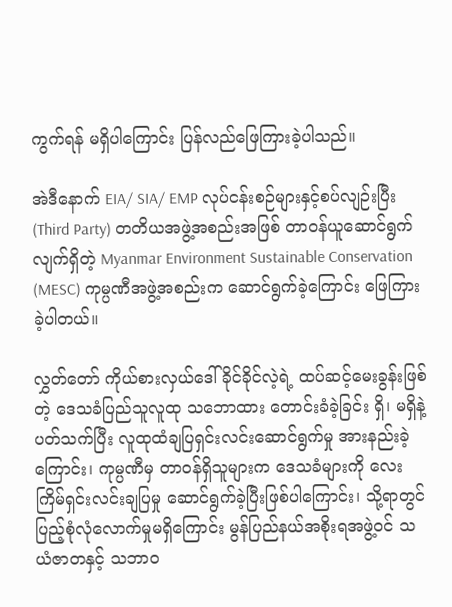ကွက်ရန် မရှိပါကြောင်း ပြန်လည်ဖြေကြားခဲ့ပါသည်။

အဲဒီနောက် EIA/ SIA/ EMP လုပ်ငန်းစဉ်များနှင့်စပ်လျဉ်းပြီး (Third Party) တတိယအဖွဲ့အစည်းအဖြစ် တာဝန်ယူဆောင်ရွက်လျက်ရှိတဲ့ Myanmar Environment Sustainable Conservation (MESC) ကုမ္ပဏီအဖွဲ့အစည်းက ဆောင်ရွက်ခဲ့ကြောင်း ဖြေကြားခဲ့ပါတယ်။

လွှတ်တော် ကိုယ်စားလှယ်ဒေါ်ခိုင်ခိုင်လဲ့ရဲ့ ထပ်ဆင့်မေးခွန်းဖြစ်တဲ့ ဒေသခံပြည်သူလူထု သဘောထား တောင်းခံခဲ့ခြင်း ရှိ၊ မရှိနဲ့ ပတ်သက်ပြီး လူထုထံချပြရှင်းလင်းဆောင်ရွက်မှု အားနည်းခဲ့ကြောင်း၊ ကုမ္ပဏီမှ တာဝန်ရှိသူများက ဒေသခံများကို လေးကြိမ်ရှင်းလင်းချပြမှု ဆောင်ရွက်ခဲ့ပြီးဖြစ်ပါကြောင်း၊ သို့ရာတွင် ပြည့်စုံလုံလောက်မှုမရှိကြောင်း မွန်ပြည်နယ်အစိုးရအဖွဲ့ဝင် သယံဇာတနှင့် သဘာဝ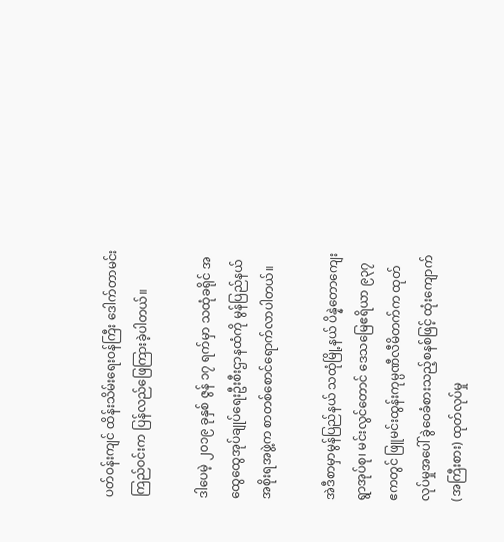ပတ်ဝန်းကျင် ထိန်းသိမ်းရေးဝန်ကြီး ဒေါက်တာမင်းကြည်ဝင်းက ပြန်လည်ဖြေကြားခဲ့ပါတယ်။

ဒါပေမဲ့ ၂၀၁၉ ခုနှစ် ဇွန် ၁၇ ရက်မှာ သထုံခရိုင် အထွေထွေအုပ်ချုပ်ရေးဦးစီးဌာနထံကို မွန်ပြည်နယ်အစိုးရအဖွဲ့က စာတစ်စောင်ရောက်လာပါတယ်။

အဲဒီစာမှာမွန်ပြည်နယ် သထုံမြို့နယ် ပိန္နဲတောကျေးရွာအုပ်စု၊ မင်းလွင်တောင် ဒေသမြေဧရိယာ ၉၃၇ ဧကတွင် ဖြူမင်းထွန်းကုမ္ပဏီလီမိတက်က ထုတ်လုပ်မှုအပေါ် ခွဲဝေခံစားသည့်စနစ်ဖြင့် ထုံးကျောက် (အကြီးစား) ထုတ်လုပ်မှု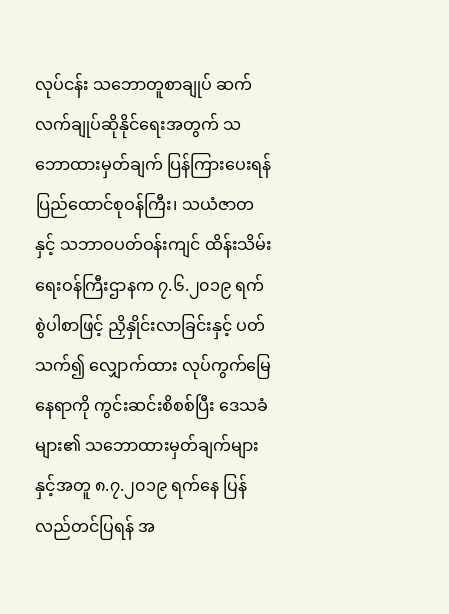လုပ်ငန်း သဘောတူစာချုပ် ဆက်လက်ချုပ်ဆိုနိုင်ရေးအတွက် သဘောထားမှတ်ချက် ပြန်ကြားပေးရန် ပြည်ထောင်စုဝန်ကြီး၊ သယံဇာတနှင့် သဘာဝပတ်ဝန်းကျင် ထိန်းသိမ်းရေးဝန်ကြီးဌာနက ၇.၆.၂၀၁၉ ရက်စွဲပါစာဖြင့် ညှိနှိုင်းလာခြင်းနှင့် ပတ်သက်၍ လျှောက်ထား လုပ်ကွက်မြေနေရာကို ကွင်းဆင်းစိစစ်ပြီး ဒေသခံများ၏ သဘောထားမှတ်ချက်များနှင့်အတူ ၈.၇.၂၀၁၉ ရက်နေ ပြန်လည်တင်ပြရန် အ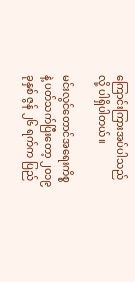ကြောင်းကြားအပ်ပါသည်လို့ ပါရှိပါတယ်။

မင်းလွင်တောင်အရေးကိစ္စနဲ့ ပတ်သက်ပြီးတော့ ၂၀၁၉ ခုနှစ် ဇွန် ၂၆ ရက်က ပြည်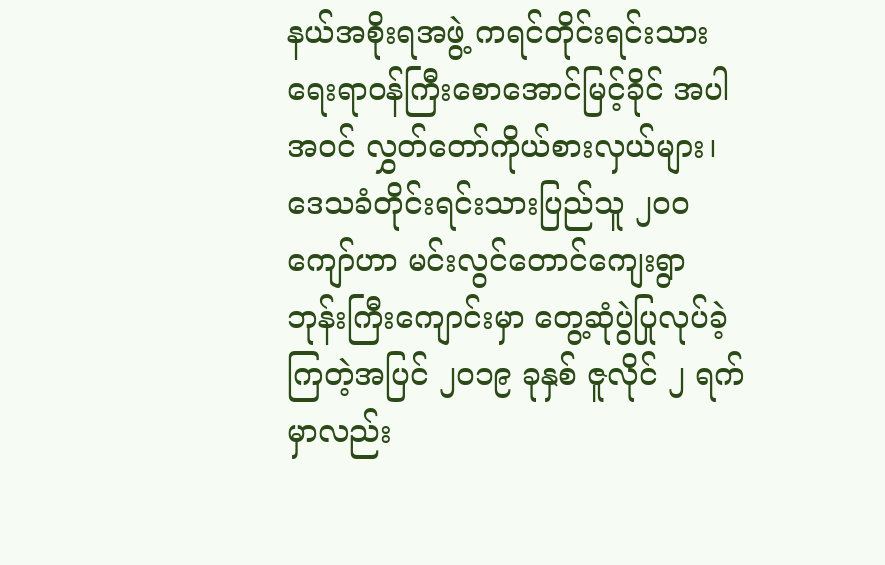နယ်အစိုးရအဖွဲ့ ကရင်တိုင်းရင်းသား ရေးရာဝန်ကြီးစောအောင်မြင့်ခိုင် အပါအဝင် လွှတ်တော်ကိုယ်စားလှယ်များ၊ ဒေသခံတိုင်းရင်းသားပြည်သူ ၂၀၀ ကျော်ဟာ မင်းလွင်တောင်ကျေးရွာ ဘုန်းကြီးကျောင်းမှာ တွေ့ဆုံပွဲပြုလုပ်ခဲ့ကြတဲ့အပြင် ၂၀၁၉ ခုနှစ် ဇူလိုင် ၂ ရက်မှာလည်း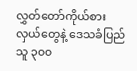လွှတ်တော်ကိုယ်စားလှယ်တွေနဲ့ ဒေသခံပြည်သူ ၃၀၀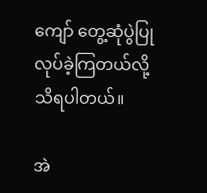ကျော် တွေ့ဆုံပွဲပြုလုပ်ခဲ့ကြတယ်လို့ သိရပါတယ်။

အဲ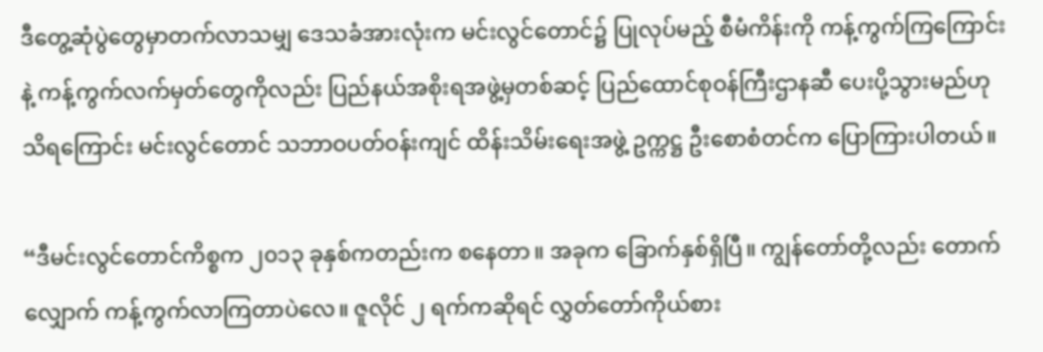ဒီတွေ့ဆုံပွဲတွေမှာတက်လာသမျှ ဒေသခံအားလုံးက မင်းလွင်တောင်၌ ပြုလုပ်မည့် စီမံကိန်းကို ကန့်ကွက်ကြကြောင်းနဲ့ ကန့်ကွက်လက်မှတ်တွေကိုလည်း ပြည်နယ်အစိုးရအဖွဲ့မှတစ်ဆင့် ပြည်ထောင်စုဝန်ကြီးဌာနဆီ ပေးပို့သွားမည်ဟု သိရကြောင်း မင်းလွင်တောင် သဘာဝပတ်ဝန်းကျင် ထိန်းသိမ်းရေးအဖွဲ့ ဥက္ကဋ္ဌ ဦးစောစံတင်က ပြောကြားပါတယ်။

“ဒီမင်းလွင်တောင်ကိစ္စက ၂၀၁၃ ခုနှစ်ကတည်းက စနေတာ။ အခုက ခြောက်နှစ်ရှိပြီ။ ကျွန်တော်တို့လည်း တောက်လျှောက် ကန့်ကွက်လာကြတာပဲလေ။ ဇူလိုင် ၂ ရက်ကဆိုရင် လွှတ်တော်ကိုယ်စား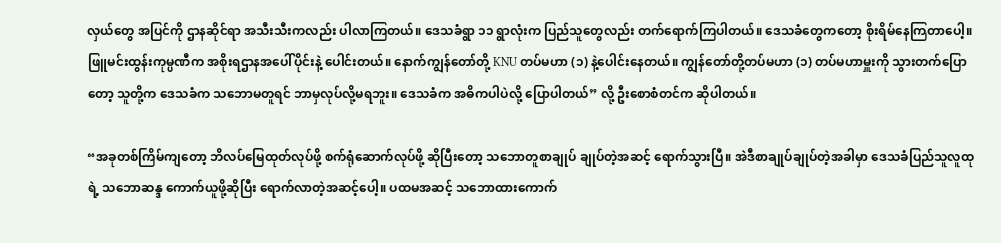လှယ်တွေ အပြင်ကို ဌာနဆိုင်ရာ အသီးသီးကလည်း ပါလာကြတယ်။ ဒေသခံရွာ ၁၁ ရွာလုံးက ပြည်သူတွေလည်း တက်ရောက်ကြပါတယ်။ ဒေသခံတွေကတော့ စိုးရိမ်နေကြတာပေါ့။ ဖြူမင်းထွန်းကုမ္ပဏီက အစိုးရဌာနအပေါ်ပိုင်းနဲ့ ပေါင်းတယ်။ နောက်ကျွန်တော်တို့ KNU တပ်မဟာ (၁) နဲ့ပေါင်းနေတယ်။ ကျွန်တော်တို့တပ်မဟာ (၁) တပ်မဟာမှူးကို သွားတက်ပြောတော့ သူတို့က ဒေသခံက သဘောမတူရင် ဘာမှလုပ်လို့မရဘူး။ ဒေသခံက အဓိကပါပဲလို့ ပြောပါတယ်” လို့ ဦးစောစံတင်က ဆိုပါတယ်။

“အခုတစ်ကြိမ်ကျတော့ ဘိလပ်မြေထုတ်လုပ်ဖို့ စက်ရုံဆောက်လုပ်ဖို့ ဆိုပြီးတော့ သဘောတူစာချုပ် ချုပ်တဲ့အဆင့် ရောက်သွားပြီ။ အဲဒီစာချုပ်ချုပ်တဲ့အခါမှာ ဒေသခံပြည်သူလူထုရဲ့ သဘောဆန္ဒ ကောက်ယူဖို့ဆိုပြီး ရောက်လာတဲ့အဆင့်ပေါ့။ ပထမအဆင့် သဘောထားကောက်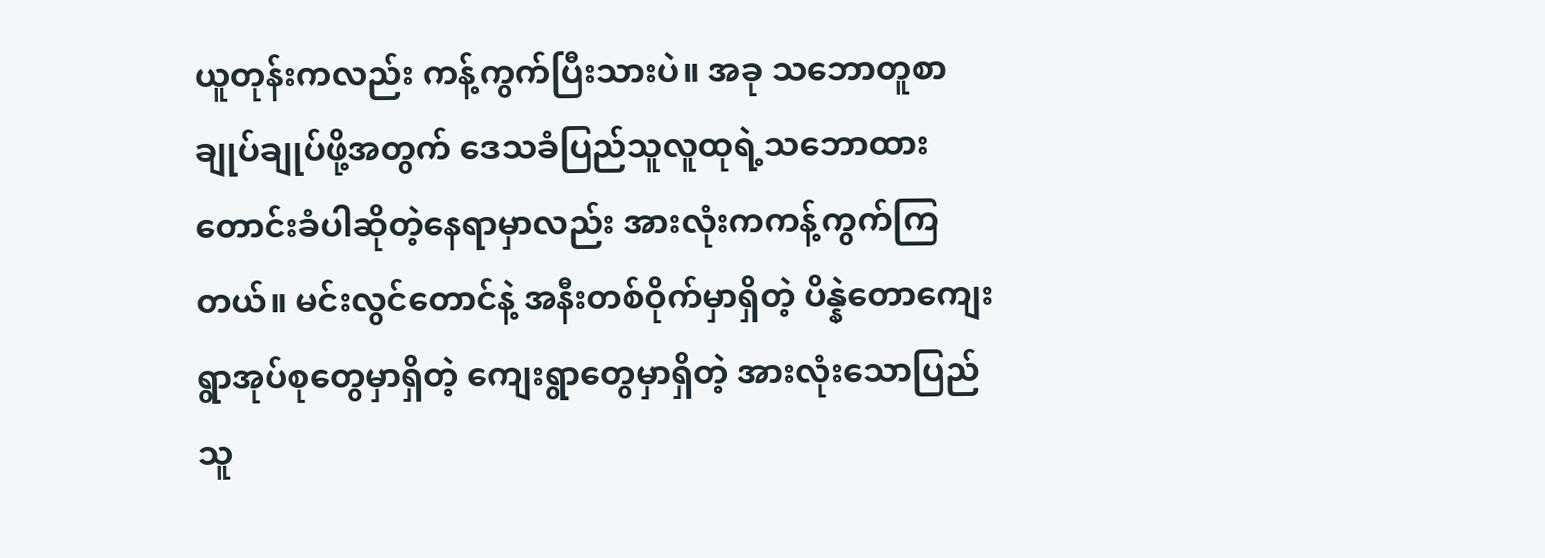ယူတုန်းကလည်း ကန့်ကွက်ပြီးသားပဲ။ အခု သဘောတူစာချုပ်ချုပ်ဖို့အတွက် ဒေသခံပြည်သူလူထုရဲ့သဘောထား တောင်းခံပါဆိုတဲ့နေရာမှာလည်း အားလုံးကကန့်ကွက်ကြတယ်။ မင်းလွင်တောင်နဲ့ အနီးတစ်ဝိုက်မှာရှိတဲ့ ပိန္နဲတောကျေးရွာအုပ်စုတွေမှာရှိတဲ့ ကျေးရွာတွေမှာရှိတဲ့ အားလုံးသောပြည်သူ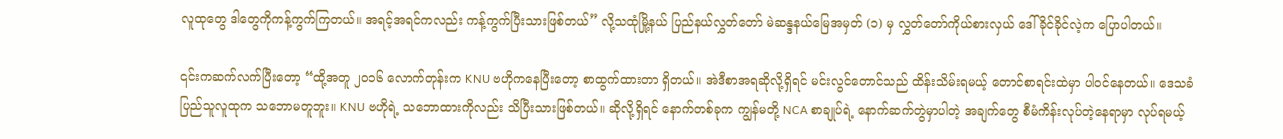လူထုတွေ ဒါတွေကိုကန့်ကွက်ကြတယ်။ အရင့်အရင်ကလည်း ကန့်ကွက်ပြီးသားဖြစ်တယ်” လို့သထုံမြို့နယ် ပြည်နယ်လွှတ်တော် မဲဆန္ဒနယ်မြေအမှတ် (၁) မှ လွှတ်တော်ကိုယ်စားလှယ် ဒေါ်ခိုင်ခိုင်လဲ့က ပြောပါတယ်။

၎င်းကဆက်လက်ပြီးတော့ “ထို့အတူ ၂၀၁၆ လောက်တုန်းက KNU ဗဟိုကနေပြီးတော့ စာထွက်ထားတာ ရှိတယ်။ အဲဒီစာအရဆိုလို့ရှိရင် မင်းလွင်တောင်သည် ထိန်းသိမ်းရမယ့် တောင်စာရင်းထဲမှာ ပါဝင်နေတယ်။ ဒေသခံပြည်သူလူထုက သဘောမတူဘူး။ KNU ဗဟိုရဲ့ သဘောထားကိုလည်း သိပြီးသားဖြစ်တယ်။ ဆိုလို့ရှိရင် နောက်တစ်ခုက ကျွန်မတို့ NCA စာချုပ်ရဲ့ နောက်ဆက်တွဲမှာပါတဲ့ အချက်တွေ စီမံကိန်းလုပ်တဲ့နေရာမှာ လုပ်ရမယ့်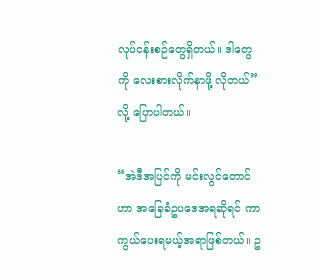လုပ်ငန်းစဉ်တွေရှိတယ်။ ဒါတွေကို လေးစားလိုက်နာဖို့ လိုတယ်” လို့ ပြောပါတယ်။

“အဲဒီအပြင်ကို မင်းလွင်တောင်ဟာ အခြေခံဥပဒေအရဆိုရင် ကာကွယ်ပေးရမယ့်အရာဖြစ်တယ်။ ဥ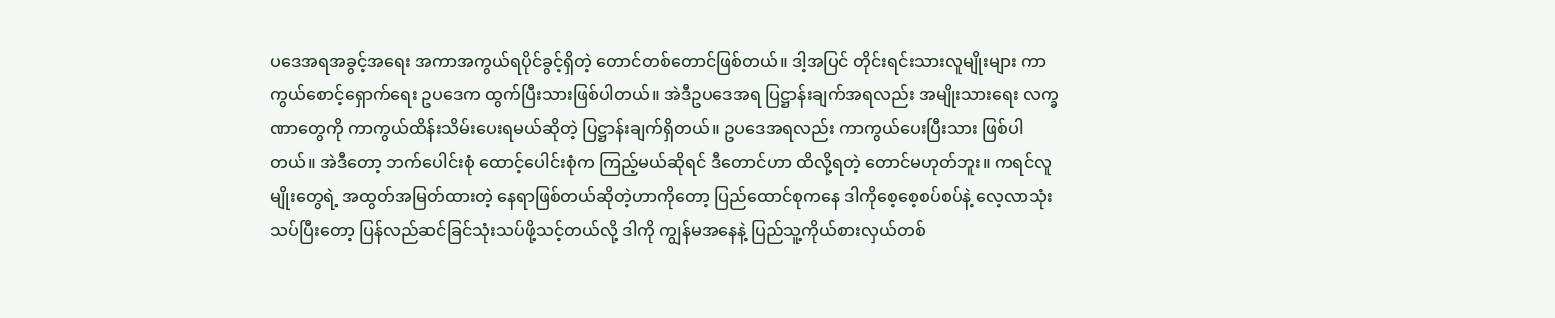ပဒေအရအခွင့်အရေး အကာအကွယ်ရပိုင်ခွင့်ရှိတဲ့ တောင်တစ်တောင်ဖြစ်တယ်။ ဒါ့အပြင် တိုင်းရင်းသားလူမျိုးများ ကာကွယ်စောင့်ရှောက်ရေး ဥပဒေက ထွက်ပြီးသားဖြစ်ပါတယ်။ အဲဒီဥပဒေအရ ပြဋ္ဌာန်းချက်အရလည်း အမျိုးသားရေး လက္ခဏာတွေကို ကာကွယ်ထိန်းသိမ်းပေးရမယ်ဆိုတဲ့ ပြဋ္ဌာန်းချက်ရှိတယ်။ ဥပဒေအရလည်း ကာကွယ်ပေးပြီးသား ဖြစ်ပါတယ်။ အဲဒီတော့ ဘက်ပေါင်းစုံ ထောင့်ပေါင်းစုံက ကြည့်မယ်ဆိုရင် ဒီတောင်ဟာ ထိလို့ရတဲ့ တောင်မဟုတ်ဘူး။ ကရင်လူမျိုးတွေရဲ့ အထွတ်အမြတ်ထားတဲ့ နေရာဖြစ်တယ်ဆိုတဲ့ဟာကိုတော့ ပြည်ထောင်စုကနေ ဒါကိုစေ့စေ့စပ်စပ်နဲ့ လေ့လာသုံးသပ်ပြီးတော့ ပြန်လည်ဆင်ခြင်သုံးသပ်ဖို့သင့်တယ်လို့ ဒါကို ကျွန်မအနေနဲ့ ပြည်သူ့ကိုယ်စားလှယ်တစ်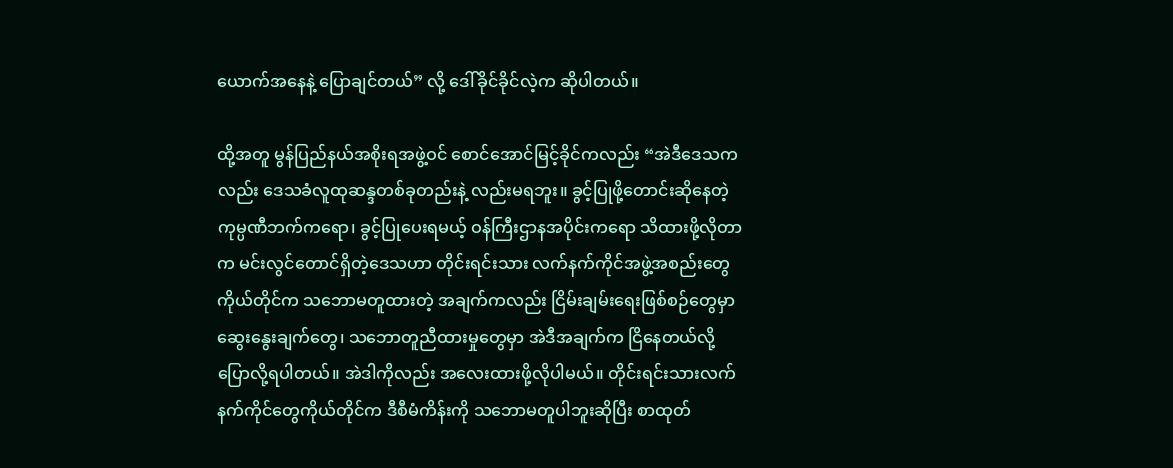ယောက်အနေနဲ့ ပြောချင်တယ်” လို့ ဒေါ်ခိုင်ခိုင်လဲ့က ဆိုပါတယ်။

ထို့အတူ မွန်ပြည်နယ်အစိုးရအဖွဲ့ဝင် စောင်အောင်မြင့်ခိုင်ကလည်း “အဲဒီဒေသကလည်း ဒေသခံလူထုဆန္ဒတစ်ခုတည်းနဲ့ လည်းမရဘူး။ ခွင့်ပြုဖို့တောင်းဆိုနေတဲ့ ကုမ္ပဏီဘက်ကရော၊ ခွင့်ပြုပေးရမယ့် ဝန်ကြီးဌာနအပိုင်းကရော သိထားဖို့လိုတာက မင်းလွင်တောင်ရှိတဲ့ဒေသဟာ တိုင်းရင်းသား လက်နက်ကိုင်အဖွဲ့အစည်းတွေ ကိုယ်တိုင်က သဘောမတူထားတဲ့ အချက်ကလည်း ငြိမ်းချမ်းရေးဖြစ်စဉ်တွေမှာ ဆွေးနွေးချက်တွေ၊ သဘောတူညီထားမှုတွေမှာ အဲဒီအချက်က ငြိနေတယ်လို့ ပြောလို့ရပါတယ်။ အဲဒါကိုလည်း အလေးထားဖို့လိုပါမယ်။ တိုင်းရင်းသားလက်နက်ကိုင်တွေကိုယ်တိုင်က ဒီစီမံကိန်းကို သဘောမတူပါဘူးဆိုပြီး စာထုတ်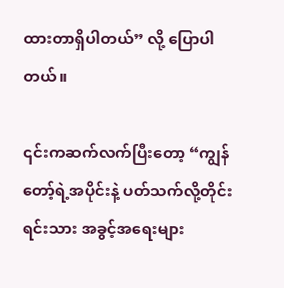ထားတာရှိပါတယ်” လို့ ပြောပါတယ်။

၎င်းကဆက်လက်ပြီးတော့ “ကျွန်တော့်ရဲ့အပိုင်းနဲ့ ပတ်သက်လို့တိုင်းရင်းသား အခွင့်အရေးများ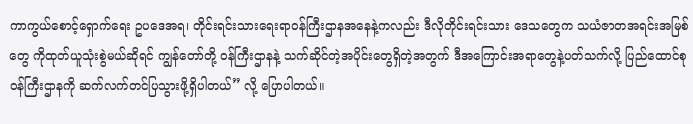ကာကွယ်စောင့်ရှောက်ရေး ဥပဒေအရ၊ တိုင်းရင်းသားရေးရာဝန်ကြီးဌာနအနေနဲ့ကလည်း ဒီလိုတိုင်းရင်းသား ဒေသတွေက သယံဇာတအရင်းအမြစ်တွေ ကိုထုတ်ယူသုံးစွဲမယ်ဆိုရင် ကျွန်တော်တို့ ဝန်ကြီးဌာနနဲ့ သက်ဆိုင်တဲ့အပိုင်းတွေရှိတဲ့အတွက် ဒီအကြောင်းအရာတွေနဲ့ပတ်သက်လို့ ပြည်ထောင်စုဝန်ကြီးဌာနကို ဆက်လက်တင်ပြသွားဖို့ရှိပါတယ်” လို့ ပြောပါတယ်။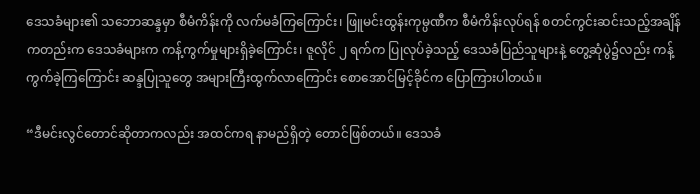ဒေသခံများ၏ သဘောဆန္ဒမှာ စီမံကိန်းကို လက်မခံကြကြောင်း၊ ဖြူမင်းထွန်းကုမ္ပဏီက စီမံကိန်းလုပ်ရန် စတင်ကွင်းဆင်းသည့်အချိန်ကတည်းက ဒေသခံများက ကန့်ကွက်မှုများရှိခဲ့ကြောင်း၊ ဇူလိုင် ၂ ရက်က ပြုလုပ်ခဲ့သည့် ဒေသခံပြည်သူများနဲ့ တွေ့ဆုံပွဲ၌လည်း ကန့်ကွက်ခဲ့ကြကြောင်း ဆန္ဒပြုသူတွေ အများကြီးထွက်လာကြောင်း စောအောင်မြင့်ခိုင်က ပြောကြားပါတယ်။

“ဒီမင်းလွင်တောင်ဆိုတာကလည်း အထင်ကရ နာမည်ရှိတဲ့ တောင်ဖြစ်တယ်။ ဒေသခံ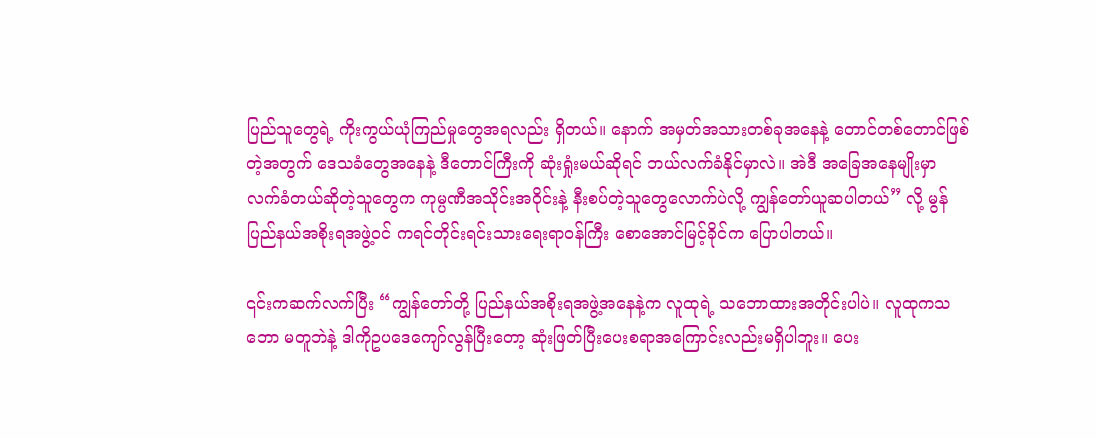ပြည်သူတွေရဲ့ ကိုးကွယ်ယုံကြည်မှုတွေအရလည်း ရှိတယ်။ နောက် အမှတ်အသားတစ်ခုအနေနဲ့ တောင်တစ်တောင်ဖြစ်တဲ့အတွက် ဒေသခံတွေအနေနဲ့ ဒီတောင်ကြီးကို ဆုံးရှုံးမယ်ဆိုရင် ဘယ်လက်ခံနိုင်မှာလဲ။ အဲဒီ အခြေအနေမျိုးမှာ လက်ခံတယ်ဆိုတဲ့သူတွေက ကုမ္ပဏီအသိုင်းအဝိုင်းနဲ့ နီးစပ်တဲ့သူတွေလောက်ပဲလို့ ကျွန်တော်ယူဆပါတယ်” လို့ မွန်ပြည်နယ်အစိုးရအဖွဲ့ဝင် ကရင်တိုင်းရင်းသားရေးရာဝန်ကြီး စောအောင်မြင့်ခိုင်က ပြောပါတယ်။

၎င်းကဆက်လက်ပြီး “ကျွန်တော်တို့ ပြည်နယ်အစိုးရအဖွဲ့အနေနဲ့က လူထုရဲ့ သဘောထားအတိုင်းပါပဲ။ လူထုကသဘော မတူဘဲနဲ့ ဒါကိုဥပဒေကျော်လွန်ပြီးတော့ ဆုံးဖြတ်ပြီးပေးစရာအကြောင်းလည်းမရှိပါဘူး။ ပေး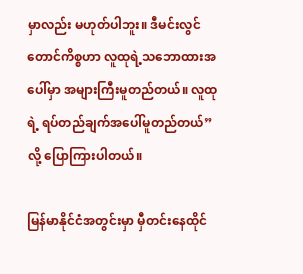မှာလည်း မဟုတ်ပါဘူး။ ဒီမင်းလွင်တောင်ကိစ္စဟာ လူထုရဲ့သဘောထားအပေါ်မှာ အများကြီးမူတည်တယ်။ လူထုရဲ့ ရပ်တည်ချက်အပေါ်မူတည်တယ်” လို့ ပြောကြားပါတယ်။

မြန်မာနိုင်ငံအတွင်းမှာ မှီတင်းနေထိုင်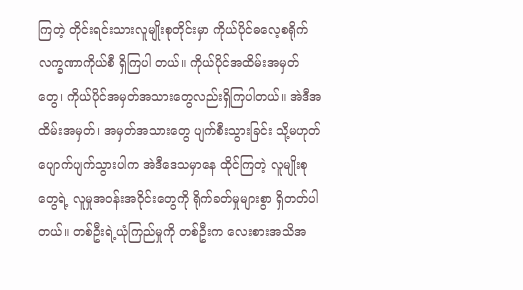ကြတဲ့ တိုင်းရင်းသားလူမျိုးစုတိုင်းမှာ ကိုယ်ပိုင်ဓလေ့စရိုက် လက္ခဏာကိုယ်စီ ရှိကြပါ တယ်။ ကိုယ်ပိုင်အထိမ်းအမှတ်တွေ၊ ကိုယ်ပိုင်အမှတ်အသားတွေလည်းရှိကြပါတယ်။ အဲဒီအထိမ်းအမှတ်၊ အမှတ်အသားတွေ ပျက်စီးသွားခြင်း သို့မဟုတ် ပျောက်ပျက်သွားပါက အဲဒီဒေသမှာနေ ထိုင်ကြတဲ့ လူမျိုးစုတွေရဲ့ လူမှုအဝန်းအဝိုင်းတွေကို ရိုက်ခတ်မှုများစွာ ရှိတတ်ပါတယ်။ တစ်ဦးရဲ့ယုံကြည်မှုကို တစ်ဦးက လေးစားအသိအ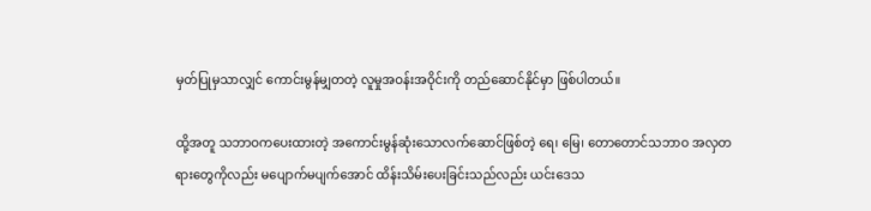မှတ်ပြုမှသာလျှင် ကောင်းမွန်မျှတတဲ့ လူမှုအဝန်းအဝိုင်းကို တည်ဆောင်နိုင်မှာ ဖြစ်ပါတယ်။

ထို့အတူ သဘာဝကပေးထားတဲ့ အကောင်းမွန်ဆုံးသောလက်ဆောင်ဖြစ်တဲ့ ရေ၊ မြေ၊ တောတောင်သဘာဝ အလှတရားတွေကိုလည်း မပျောက်မပျက်အောင် ထိန်းသိမ်းပေးခြင်းသည်လည်း ယင်းဒေသ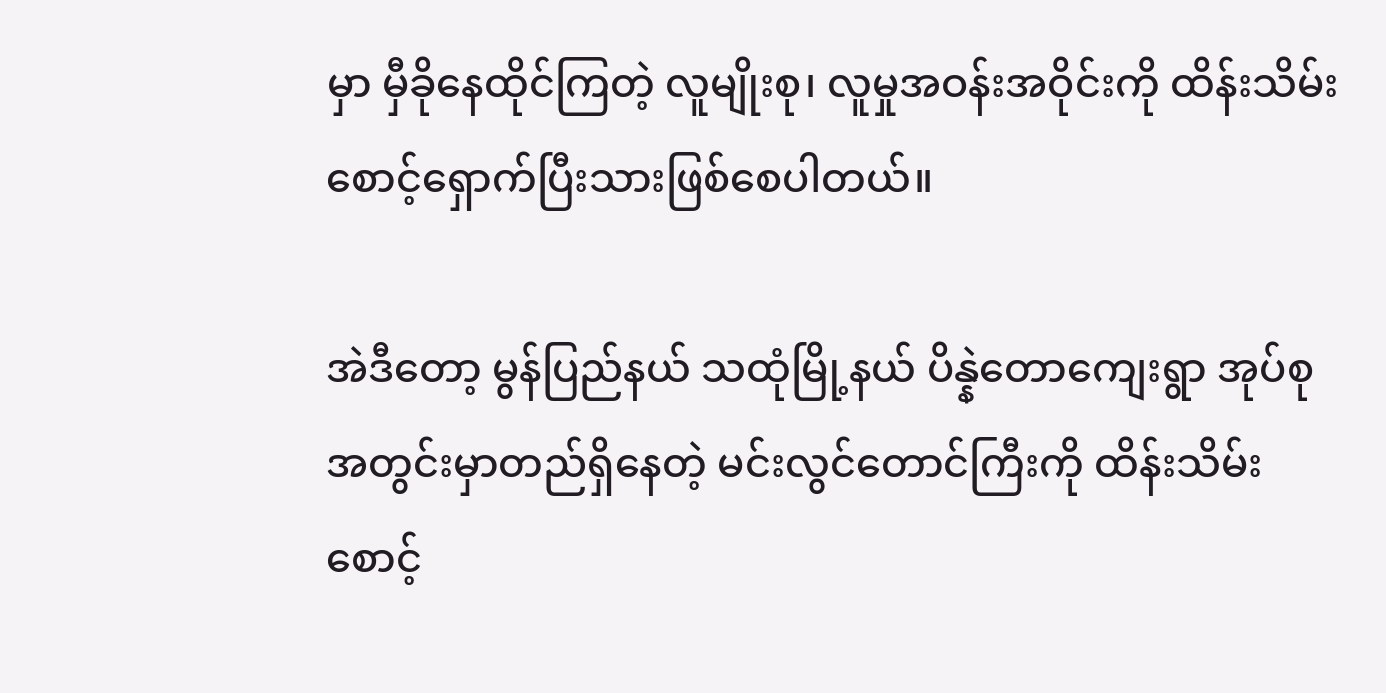မှာ မှီခိုနေထိုင်ကြတဲ့ လူမျိုးစု၊ လူမှုအဝန်းအဝိုင်းကို ထိန်းသိမ်းစောင့်ရှောက်ပြီးသားဖြစ်စေပါတယ်။

အဲဒီတော့ မွန်ပြည်နယ် သထုံမြို့နယ် ပိန္နဲတောကျေးရွာ အုပ်စုအတွင်းမှာတည်ရှိနေတဲ့ မင်းလွင်တောင်ကြီးကို ထိန်းသိမ်းစောင့်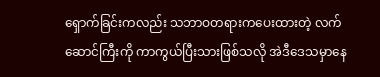ရှောက်ခြင်းကလည်း သဘာဝတရားကပေးထားတဲ့ လက်ဆောင်ကြီးကို ကာကွယ်ပြီးသားဖြစ်သလို အဲဒီဒေသမှာနေ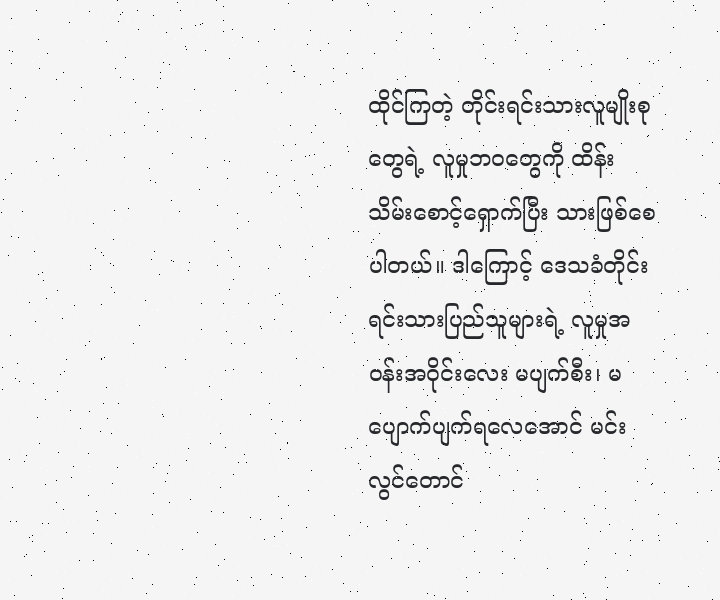ထိုင်ကြတဲ့ တိုင်းရင်းသားလူမျိုးစုတွေရဲ့ လူမှုဘဝတွေကို ထိန်းသိမ်းစောင့်ရှောက်ပြီး သားဖြစ်စေပါတယ်။ ဒါကြောင့် ဒေသခံတိုင်းရင်းသားပြည်သူများရဲ့ လူမှုအဝန်းအဝိုင်းလေး မပျက်စီး၊ မပျောက်ပျက်ရလေအောင် မင်းလွင်တောင်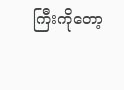ကြီးကိုတော့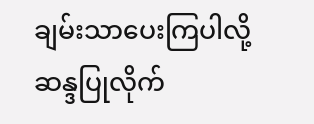ချမ်းသာပေးကြပါလို့ ဆန္ဒပြုလိုက်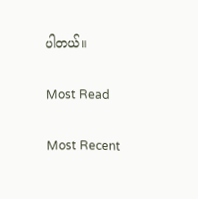ပါတယ်။

Most Read

Most Recent